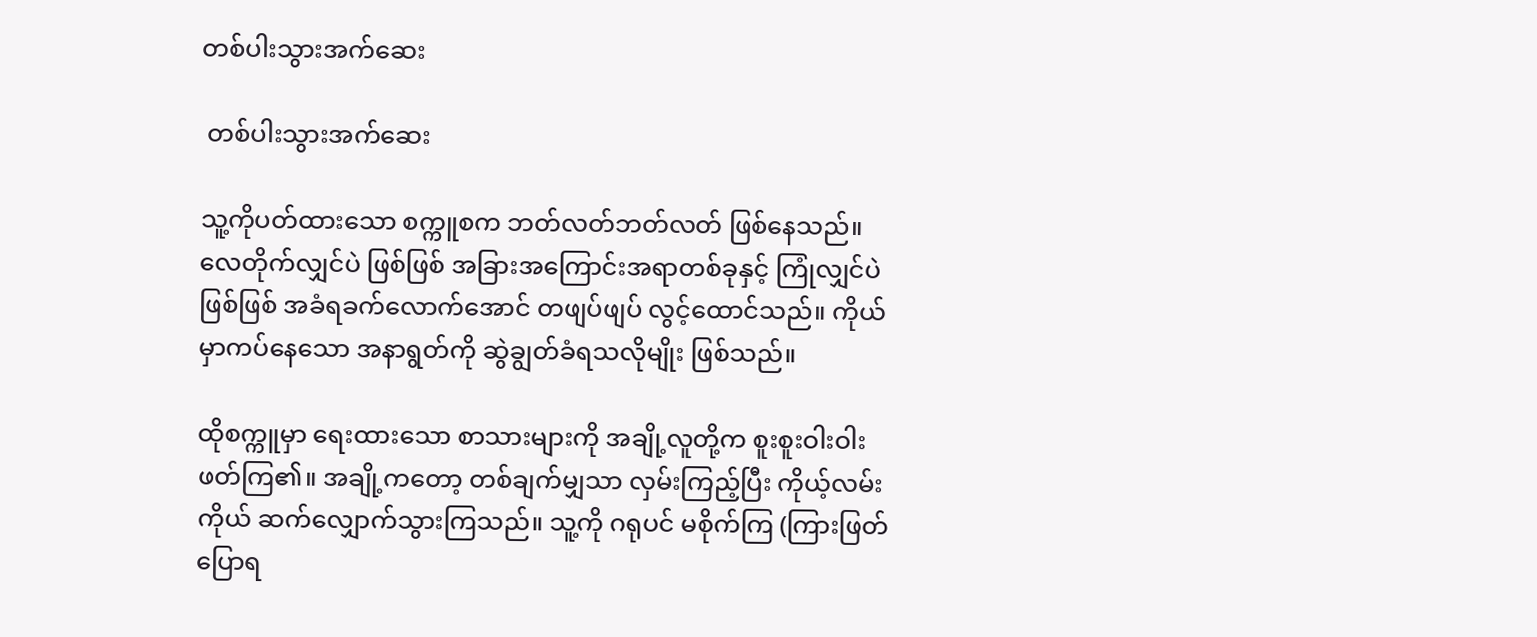တစ်ပါးသွားအက်ဆေး

 တစ်ပါးသွားအက်ဆေး

သူ့ကိုပတ်ထားသော စက္ကူစက ဘတ်လတ်ဘတ်လတ် ဖြစ်နေသည်။ လေတိုက်လျှင်ပဲ ဖြစ်ဖြစ် အခြားအကြောင်းအရာတစ်ခုနှင့် ကြုံလျှင်ပဲဖြစ်ဖြစ် အခံရခက်လောက်အောင် တဖျပ်ဖျပ် လွင့်ထောင်သည်။ ကိုယ်မှာကပ်နေသော အနာရွတ်ကို ဆွဲချွတ်ခံရသလိုမျိုး ဖြစ်သည်။

ထိုစက္ကူမှာ ရေးထားသော စာသားများကို အချို့လူတို့က စူးစူးဝါးဝါး ဖတ်ကြ၏။ အချို့ကတော့ တစ်ချက်မျှသာ လှမ်းကြည့်ပြီး ကိုယ့်လမ်းကိုယ် ဆက်လျှောက်သွားကြသည်။ သူ့ကို ဂရုပင် မစိုက်ကြ (ကြားဖြတ်ပြောရ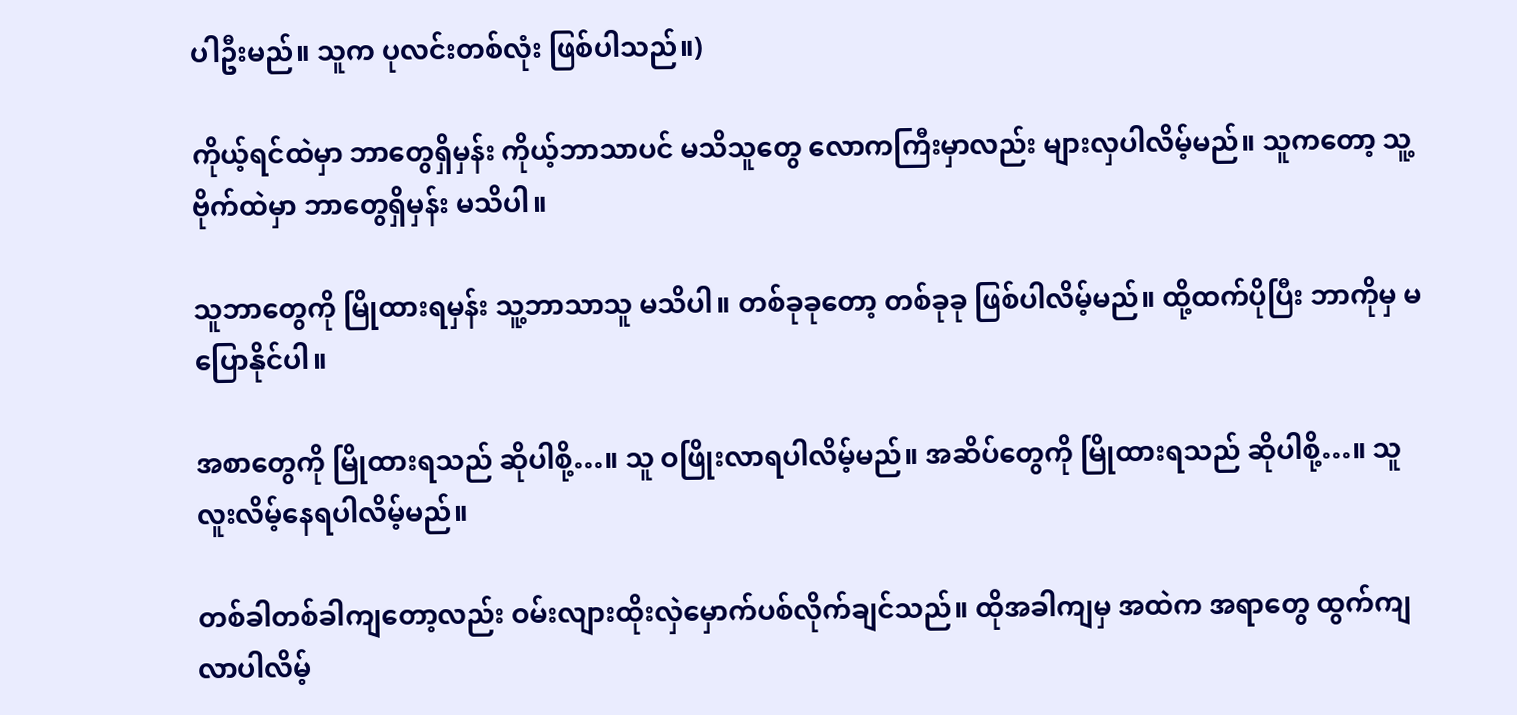ပါဦးမည်။ သူက ပုလင်းတစ်လုံး ဖြစ်ပါသည်။)

ကိုယ့်ရင်ထဲမှာ ဘာတွေရှိမှန်း ကိုယ့်ဘာသာပင် မသိသူတွေ လောကကြီးမှာလည်း များလှပါလိမ့်မည်။ သူကတော့ သူ့ဗိုက်ထဲမှာ ဘာတွေရှိမှန်း မသိပါ။

သူဘာတွေကို မြိုထားရမှန်း သူ့ဘာသာသူ မသိပါ။ တစ်ခုခုတော့ တစ်ခုခု ဖြစ်ပါလိမ့်မည်။ ထို့ထက်ပိုပြီး ဘာကိုမှ မပြောနိုင်ပါ။

အစာတွေကို မြိုထားရသည် ဆိုပါစို့…။ သူ ဝဖြိုးလာရပါလိမ့်မည်။ အဆိပ်တွေကို မြိုထားရသည် ဆိုပါစို့…။ သူ လူးလိမ့်နေရပါလိမ့်မည်။

တစ်ခါတစ်ခါကျတော့လည်း ဝမ်းလျားထိုးလှဲမှောက်ပစ်လိုက်ချင်သည်။ ထိုအခါကျမှ အထဲက အရာတွေ ထွက်ကျလာပါလိမ့်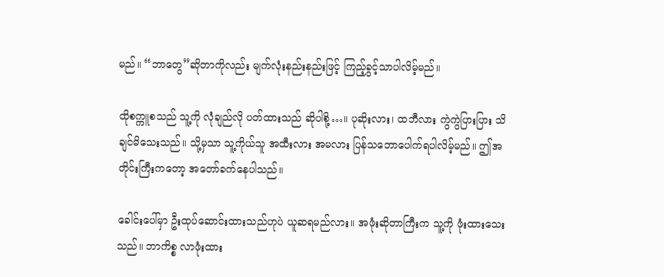မည်။ “ဘာတွေ”ဆိုတာကိုလည်း မျက်လုံးနည်းနည်းဖြင့် ကြည့်ခွင့်သာပါလိမ့်မည်။

ထိုစက္ကူစသည် သူ့ကို လုံချည်လို ပတ်ထားသည် ဆိုပါစို့…။ ပုဆိုးလား၊ ထဘီလား ကွဲကွဲပြားပြား သိချင်မိသေးသည်။ သို့မှသာ သူ့ကိုယ်သူ အထီးလား အမလား ပြန်သဘောပေါက်ရပါလိမ့်မည်။ ဤအတိုင်းကြီးကတော့ အတော်ခက်နေပါသည်။

ခေါင်းပေါ်မှာ ဦးထုပ်ဆောင်းထားသည်ဟုပဲ ယူဆရမည်လား။ အဖုံးဆိုတာကြီးက သူ့ကို ဖုံးထားသေးသည်။ ဘာကိစ္စ လာဖုံးထား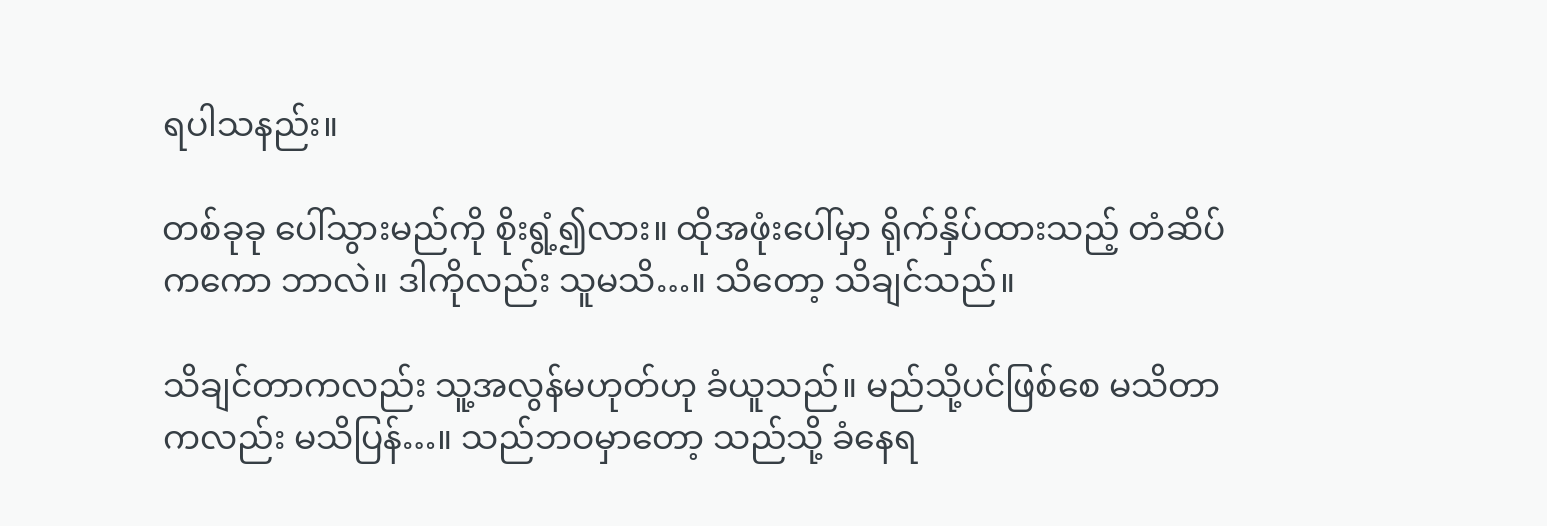ရပါသနည်း။

တစ်ခုခု ပေါ်သွားမည်ကို စိုးရွံ့၍လား။ ထိုအဖုံးပေါ်မှာ ရိုက်နှိပ်ထားသည့် တံဆိပ်ကကော ဘာလဲ။ ဒါကိုလည်း သူမသိ…။ သိတော့ သိချင်သည်။

သိချင်တာကလည်း သူ့အလွန်မဟုတ်ဟု ခံယူသည်။ မည်သို့ပင်ဖြစ်စေ မသိတာကလည်း မသိပြန်…။ သည်ဘဝမှာတော့ သည်သို့ ခံနေရ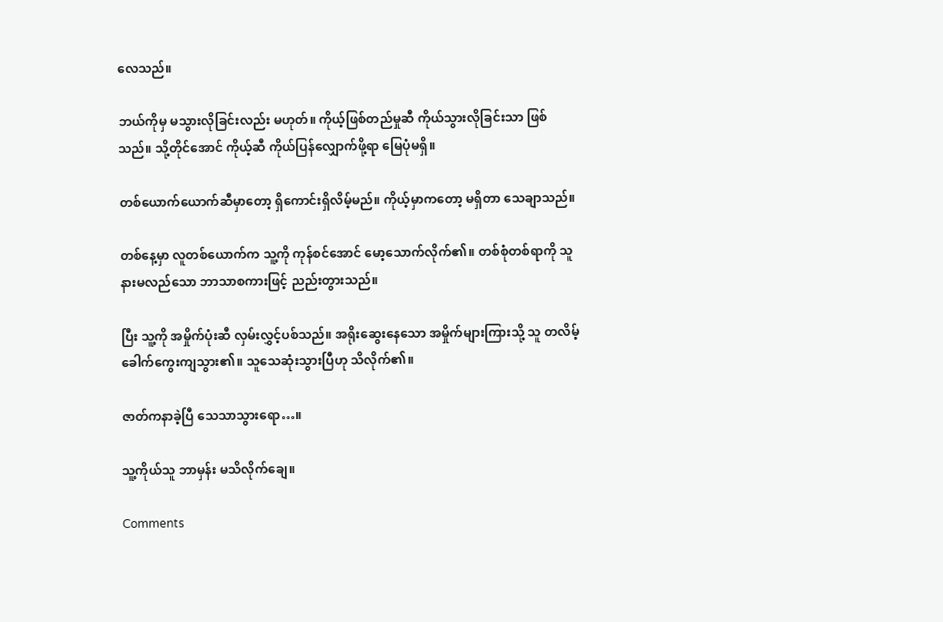လေသည်။

ဘယ်ကိုမှ မသွားလိုခြင်းလည်း မဟုတ်။ ကိုယ့်ဖြစ်တည်မှုဆီ ကိုယ်သွားလိုခြင်းသာ ဖြစ်သည်။ သို့တိုင်အောင် ကိုယ့်ဆီ ကိုယ်ပြန်လျှောက်ဖို့ရာ မြေပုံမရှိ။

တစ်ယောက်ယောက်ဆီမှာတော့ ရှိကောင်းရှိလိမ့်မည်။ ကိုယ့်မှာကတော့ မရှိတာ သေချာသည်။

တစ်နေ့မှာ လူတစ်ယောက်က သူ့ကို ကုန်စင်အောင် မော့သောက်လိုက်၏။ တစ်စုံတစ်ရာကို သူ နားမလည်သော ဘာသာစကားဖြင့် ညည်းတွားသည်။

ပြီး သူ့ကို အမှိုက်ပုံးဆီ လှမ်းလွှင့်ပစ်သည်။ အရိုးဆွေးနေသော အမှိုက်များကြားသို့ သူ တလိမ့်ခေါက်ကွေးကျသွား၏။ သူသေဆုံးသွားပြီဟု သိလိုက်၏။

ဇာတ်ကနာခဲ့ပြီ သေသာသွားရော…။

သူ့ကိုယ်သူ ဘာမှန်း မသိလိုက်ချေ။

Comments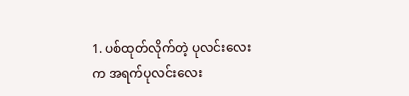1. ပစ်ထုတ်လိုက်တဲ့ ပုလင်းလေးက အရက်ပုလင်းလေး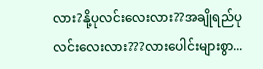လား?နို့ပုလင်းလေးလား??အချိုရည်ပုလင်းလေးလား???လားပေါင်းများစွာ...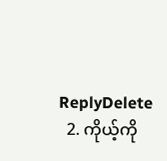ReplyDelete
  2. ကိုယ့်ကို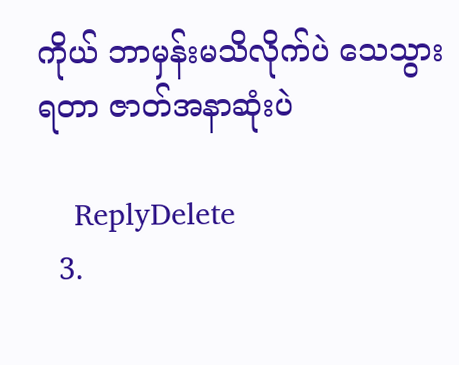ကိုယ် ဘာမှန်းမသိလိုက်ပဲ သေသွားရတာ ဇာတ်အနာဆုံးပဲ

    ReplyDelete
  3.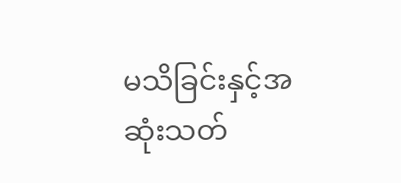မသိခြင်းနှင့်အဆုံးသတ်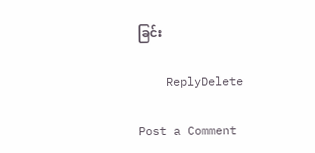ခြင်း

    ReplyDelete

Post a Comment